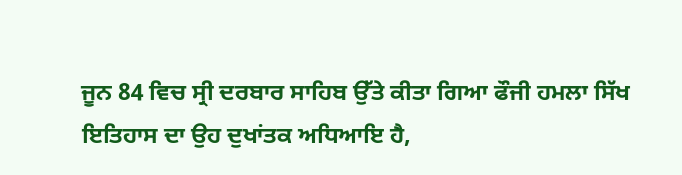ਜੂਨ 84 ਵਿਚ ਸ੍ਰੀ ਦਰਬਾਰ ਸਾਹਿਬ ਉੱਤੇ ਕੀਤਾ ਗਿਆ ਫੌਜੀ ਹਮਲਾ ਸਿੱਖ ਇਤਿਹਾਸ ਦਾ ਉਹ ਦੁਖਾਂਤਕ ਅਧਿਆਇ ਹੈ,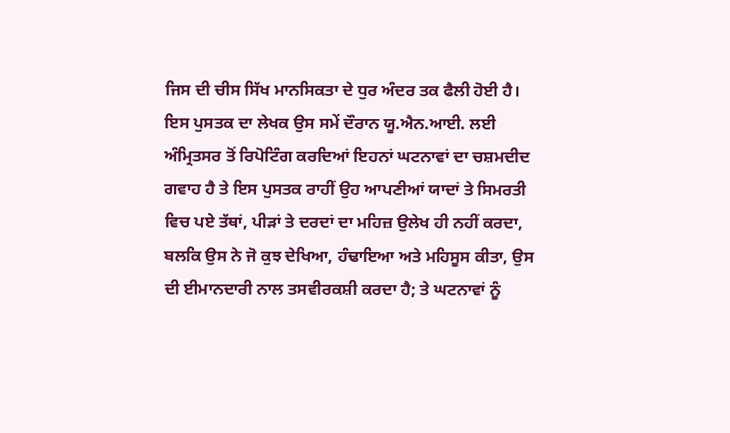ਜਿਸ ਦੀ ਚੀਸ ਸਿੱਖ ਮਾਨਸਿਕਤਾ ਦੇ ਧੁਰ ਅੰਦਰ ਤਕ ਫੈਲੀ ਹੋਈ ਹੈ। ਇਸ ਪੁਸਤਕ ਦਾ ਲੇਖਕ ਉਸ ਸਮੇਂ ਦੌਰਾਨ ਯੂ.ਐਨ.ਆਈ. ਲਈ ਅੰਮ੍ਰਿਤਸਰ ਤੋਂ ਰਿਪੋਟਿੰਗ ਕਰਦਿਆਂ ਇਹਨਾਂ ਘਟਨਾਵਾਂ ਦਾ ਚਸ਼ਮਦੀਦ ਗਵਾਹ ਹੈ ਤੇ ਇਸ ਪੁਸਤਕ ਰਾਹੀਂ ਉਹ ਆਪਣੀਆਂ ਯਾਦਾਂ ਤੇ ਸਿਮਰਤੀ ਵਿਚ ਪਏ ਤੱਥਾਂ, ਪੀੜਾਂ ਤੇ ਦਰਦਾਂ ਦਾ ਮਹਿਜ਼ ਉਲੇਖ ਹੀ ਨਹੀਂ ਕਰਦਾ, ਬਲਕਿ ਉਸ ਨੇ ਜੋ ਕੁਝ ਦੇਖਿਆ, ਹੰਢਾਇਆ ਅਤੇ ਮਹਿਸੂਸ ਕੀਤਾ, ਉਸ ਦੀ ਈਮਾਨਦਾਰੀ ਨਾਲ ਤਸਵੀਰਕਸ਼ੀ ਕਰਦਾ ਹੈ; ਤੇ ਘਟਨਾਵਾਂ ਨੂੰ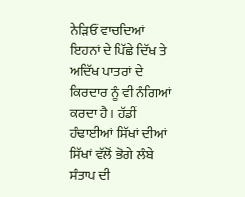ਨੇੜਿਓਂ ਵਾਚਦਿਆਂ ਇਹਨਾਂ ਦੇ ਪਿੱਛੇ ਦਿੱਖ ਤੇ ਅਦਿੱਖ ਪਾਤਰਾਂ ਦੇ ਕਿਰਦਾਰ ਨੂੰ ਵੀ ਨੰਗਿਆਂ ਕਰਦਾ ਹੈ। ਹੱਡੀਂ ਹੰਢਾਈਆਂ ਸਿੱਖਾਂ ਦੀਆਂ ਸਿੱਖਾਂ ਵੱਲੋਂ ਭੋਗੇ ਲੰਬੇ ਸੰਤਾਪ ਦੀ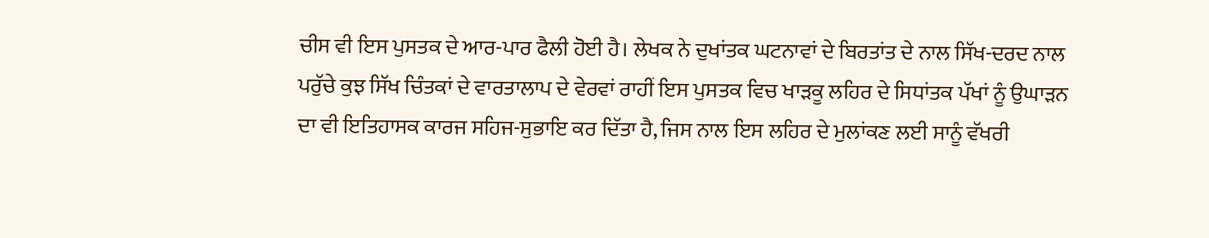ਚੀਸ ਵੀ ਇਸ ਪੁਸਤਕ ਦੇ ਆਰ-ਪਾਰ ਫੈਲੀ ਹੋਈ ਹੈ। ਲੇਖਕ ਨੇ ਦੁਖਾਂਤਕ ਘਟਨਾਵਾਂ ਦੇ ਬਿਰਤਾਂਤ ਦੇ ਨਾਲ ਸਿੱਖ-ਦਰਦ ਨਾਲ ਪਰੁੱਚੇ ਕੁਝ ਸਿੱਖ ਚਿੰਤਕਾਂ ਦੇ ਵਾਰਤਾਲਾਪ ਦੇ ਵੇਰਵਾਂ ਰਾਹੀਂ ਇਸ ਪੁਸਤਕ ਵਿਚ ਖਾੜਕੂ ਲਹਿਰ ਦੇ ਸਿਧਾਂਤਕ ਪੱਖਾਂ ਨੂੰ ਉਘਾੜਨ ਦਾ ਵੀ ਇਤਿਹਾਸਕ ਕਾਰਜ ਸਹਿਜ-ਸੁਭਾਇ ਕਰ ਦਿੱਤਾ ਹੈ, ਜਿਸ ਨਾਲ ਇਸ ਲਹਿਰ ਦੇ ਮੁਲਾਂਕਣ ਲਈ ਸਾਨੂੰ ਵੱਖਰੀ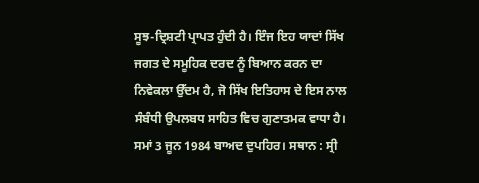ਸੂਝ-ਦ੍ਰਿਸ਼ਟੀ ਪ੍ਰਾਪਤ ਹੁੰਦੀ ਹੈ। ਇੰਜ ਇਹ ਯਾਦਾਂ ਸਿੱਖ ਜਗਤ ਦੇ ਸਮੂਹਿਕ ਦਰਦ ਨੂੰ ਬਿਆਨ ਕਰਨ ਦਾ ਨਿਵੇਕਲਾ ਉੱਦਮ ਹੈ, ਜੋ ਸਿੱਖ ਇਤਿਹਾਸ ਦੇ ਇਸ ਨਾਲ ਸੰਬੰਧੀ ਉਪਲਬਧ ਸਾਹਿਤ ਵਿਚ ਗੁਣਾਤਮਕ ਵਾਧਾ ਹੈ।
ਸਮਾਂ 3 ਜੂਨ 1984 ਬਾਅਦ ਦੁਪਹਿਰ। ਸਥਾਨ : ਸ੍ਰੀ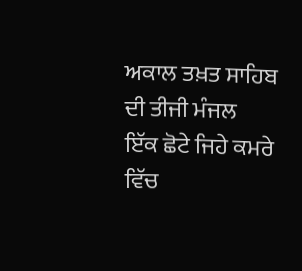ਅਕਾਲ ਤਖ਼ਤ ਸਾਹਿਬ ਦੀ ਤੀਜੀ ਮੰਜਲ
ਇੱਕ ਛੋਟੇ ਜਿਹੇ ਕਮਰੇ ਵਿੱਚ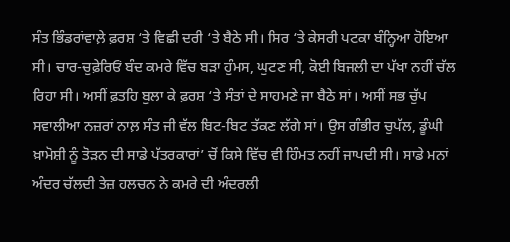ਸੰਤ ਭਿੰਡਰਾਂਵਾਲ਼ੇ ਫ਼ਰਸ਼ ‘ਤੇ ਵਿਛੀ ਦਰੀ ‘ਤੇ ਬੈਠੇ ਸੀ। ਸਿਰ ‘ਤੇ ਕੇਸਰੀ ਪਟਕਾ ਬੰਨ੍ਹਿਆ ਹੋਇਆ ਸੀ। ਚਾਰ-ਚੁਫ਼ੇਰਿਓਂ ਬੰਦ ਕਮਰੇ ਵਿੱਚ ਬੜਾ ਹੁੰਮਸ, ਘੁਟਣ ਸੀ, ਕੋਈ ਬਿਜਲੀ ਦਾ ਪੱਖਾ ਨਹੀਂ ਚੱਲ ਰਿਹਾ ਸੀ। ਅਸੀਂ ਫ਼ਤਹਿ ਬੁਲਾ ਕੇ ਫ਼ਰਸ਼ ‘ਤੇ ਸੰਤਾਂ ਦੇ ਸਾਹਮਣੇ ਜਾ ਬੈਠੇ ਸਾਂ। ਅਸੀਂ ਸਭ ਚੁੱਪ ਸਵਾਲੀਆ ਨਜ਼ਰਾਂ ਨਾਲ਼ ਸੰਤ ਜੀ ਵੱਲ ਬਿਟ-ਬਿਟ ਤੱਕਣ ਲੱਗੇ ਸਾਂ। ਉਸ ਗੰਭੀਰ ਚੁਪੱਲ, ਡੂੰਘੀ ਖ਼ਾਮੋਸ਼ੀ ਨੂੰ ਤੋੜਨ ਦੀ ਸਾਡੇ ਪੱਤਰਕਾਰਾਂ’ ਚੋਂ ਕਿਸੇ ਵਿੱਚ ਵੀ ਹਿੰਮਤ ਨਹੀਂ ਜਾਪਦੀ ਸੀ। ਸਾਡੇ ਮਨਾਂ ਅੰਦਰ ਚੱਲਦੀ ਤੇਜ਼ ਹਲਚਨ ਨੇ ਕਮਰੇ ਦੀ ਅੰਦਰਲੀ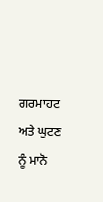ਗਰਮਾਹਟ ਅਤੇ ਘੁਟਣ ਨੂੰ ਮਾਨੋ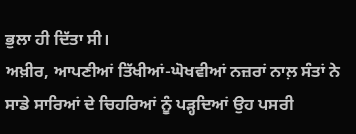ਭੁਲਾ ਹੀ ਦਿੱਤਾ ਸੀ।
ਅਖ਼ੀਰ, ਆਪਣੀਆਂ ਤਿੱਖੀਆਂ-ਘੋਖਵੀਆਂ ਨਜ਼ਰਾਂ ਨਾਲ਼ ਸੰਤਾਂ ਨੇ ਸਾਡੇ ਸਾਰਿਆਂ ਦੇ ਚਿਹਰਿਆਂ ਨੂੰ ਪੜ੍ਹਦਿਆਂ ਉਹ ਪਸਰੀ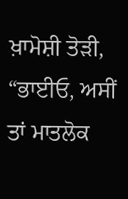ਖ਼ਾਮੋਸ਼ੀ ਤੋੜੀ, “ਭਾਈਓ, ਅਸੀਂ ਤਾਂ ਮਾਤਲੋਕ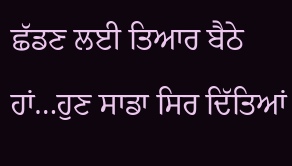ਛੱਡਣ ਲਈ ਤਿਆਰ ਬੈਠੇ ਹਾਂ…ਹੁਣ ਸਾਡਾ ਸਿਰ ਦਿੱਤਿਆਂ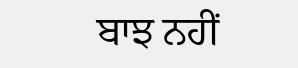ਬਾਝ ਨਹੀਂ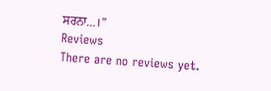ਸਰਨਾ…।”
Reviews
There are no reviews yet.